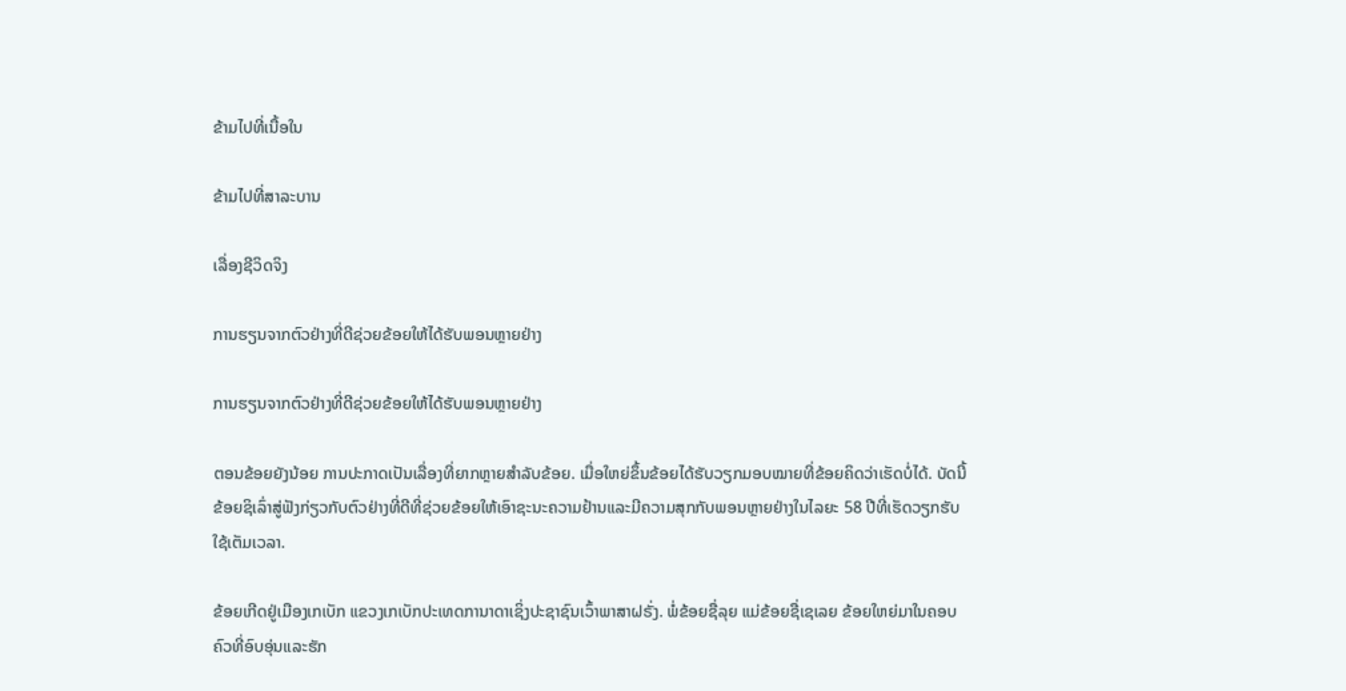ຂ້າມໄປທີ່ເນື້ອໃນ

ຂ້າມໄປທີ່ສາລະບານ

ເລື່ອງຊີວິດຈິງ

ການຮຽນຈາກຕົວຢ່າງທີ່ດີຊ່ວຍຂ້ອຍໃຫ້ໄດ້ຮັບພອນຫຼາຍຢ່າງ

ການຮຽນຈາກຕົວຢ່າງທີ່ດີຊ່ວຍຂ້ອຍໃຫ້ໄດ້ຮັບພອນຫຼາຍຢ່າງ

ຕອນຂ້ອຍຍັງນ້ອຍ ການປະກາດເປັນເລື່ອງທີ່ຍາກຫຼາຍສຳລັບຂ້ອຍ. ເມື່ອໃຫຍ່ຂຶ້ນຂ້ອຍໄດ້ຮັບວຽກມອບໝາຍທີ່ຂ້ອຍຄິດວ່າເຮັດບໍ່ໄດ້. ບັດນີ້ຂ້ອຍຊິເລົ່າສູ່ຟັງກ່ຽວກັບຕົວຢ່າງທີ່ດີທີ່ຊ່ວຍຂ້ອຍໃຫ້ເອົາຊະນະຄວາມຢ້ານແລະມີຄວາມສຸກກັບພອນຫຼາຍຢ່າງໃນໄລຍະ 58 ປີທີ່ເຮັດວຽກຮັບໃຊ້ເຕັມເວລາ.

ຂ້ອຍເກີດຢູ່ເມືອງເກເບັກ ແຂວງເກເບັກປະເທດການາດາເຊິ່ງປະຊາຊົນເວົ້າພາສາຝຣັ່ງ. ພໍ່ຂ້ອຍຊື່ລຸຍ ແມ່ຂ້ອຍຊື່ເຊເລຍ ຂ້ອຍໃຫຍ່ມາໃນຄອບຄົວທີ່ອົບອຸ່ນແລະຮັກ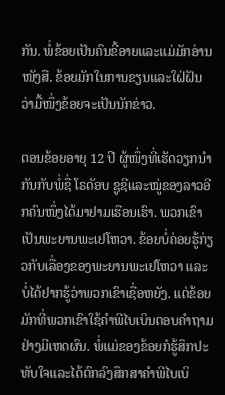ກັນ. ພໍ່ຂ້ອຍເປັນຄົນຂີ້ອາຍແລະແມ່ມັກອ່ານໜັງສື. ຂ້ອຍມັກໃນການຂຽນແລະໃຝ່ຝັນວ່າມື້ໜຶ່ງຂ້ອຍຈະເປັນນັກຂ່າວ.

ຕອນຂ້ອຍອາຍຸ 12 ປີ ຜູ້ໜຶ່ງທີ່ເຮັດວຽກນຳກັນກັບພໍ່ຊື່ ໂຣດັອບ ຊູຊີແລະໝູ່ຂອງລາວອີກຄົນໜຶ່ງໄດ້ມາຢາມເຮືອນເຮົາ. ພວກເຂົາເປັນພະຍານພະເຢໂຫວາ. ຂ້ອຍບໍ່ຄ່ອຍຮູ້ກ່ຽວກັບເລື່ອງຂອງພະຍານພະເຢໂຫວາ ແລະບໍ່ໄດ້ຢາກຮູ້ວ່າພວກເຂົາເຊື່ອຫຍັງ. ແຕ່ຂ້ອຍມັກທີ່ພວກເຂົາໃຊ້ຄຳພີໄບເບິນຕອບຄຳຖາມຢ່າງມີເຫດຜົນ. ພໍ່ແມ່ຂອງຂ້ອຍກໍຮູ້ສຶກປະທັບໃຈແລະໄດ້ຕົກລົງສຶກສາຄຳພີໄບເບິ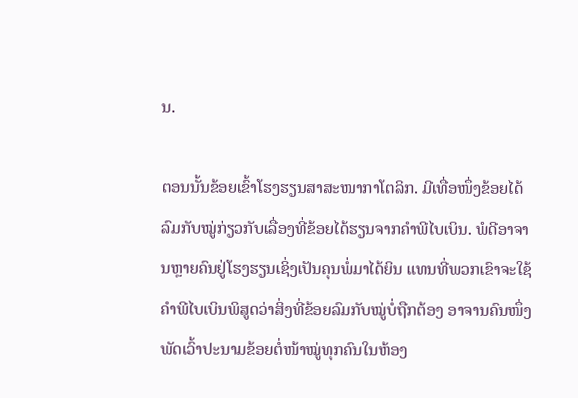ນ.

ຕອນນັ້ນຂ້ອຍເຂົ້າໂຮງຮຽນສາສະໜາກາໂຕລິກ. ມີເທື່ອໜຶ່ງຂ້ອຍໄດ້ລົມກັບໝູ່ກ່ຽວກັບເລື່ອງທີ່ຂ້ອຍໄດ້ຮຽນຈາກຄຳພີໄບເບິນ. ພໍດີອາຈານຫຼາຍຄົນຢູ່ໂຮງຮຽນເຊິ່ງເປັນຄຸນພໍ່ມາໄດ້ຍິນ ແທນທີ່ພວກເຂົາຈະໃຊ້ຄຳພີໄບເບິນພິສູດວ່າສິ່ງທີ່ຂ້ອຍລົມກັບໝູ່ບໍ່ຖືກຕ້ອງ ອາຈານຄົນໜຶ່ງພັດເວົ້າປະນາມຂ້ອຍຕໍ່ໜ້າໝູ່ທຸກຄົນໃນຫ້ອງ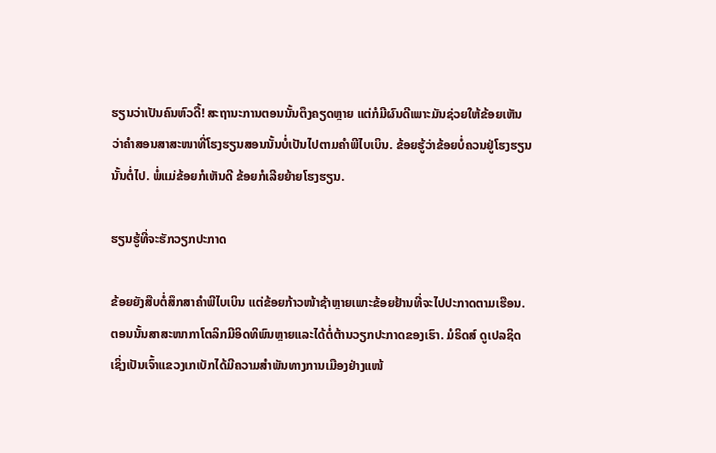ຮຽນວ່າເປັນຄົນຫົວດື້! ສະຖານະການຕອນນັ້ນຕຶງຄຽດຫຼາຍ ແຕ່ກໍມີຜົນດີເພາະມັນຊ່ວຍໃຫ້ຂ້ອຍເຫັນວ່າຄຳສອນສາສະໜາທີ່ໂຮງຮຽນສອນນັ້ນບໍ່ເປັນໄປຕາມຄຳພີໄບເບິນ. ຂ້ອຍຮູ້ວ່າຂ້ອຍບໍ່ຄວນຢູ່ໂຮງຮຽນນັ້ນຕໍ່ໄປ. ພໍ່ແມ່ຂ້ອຍກໍເຫັນດີ ຂ້ອຍກໍເລີຍຍ້າຍໂຮງຮຽນ.

ຮຽນຮູ້ທີ່ຈະຮັກວຽກປະກາດ

ຂ້ອຍຍັງສືບຕໍ່ສຶກສາຄຳພີໄບເບິນ ແຕ່ຂ້ອຍກ້າວໜ້າຊ້າຫຼາຍເພາະຂ້ອຍຢ້ານທີ່ຈະໄປປະກາດຕາມເຮືອນ. ຕອນນັ້ນສາສະໜາກາໂຕລິກມີອິດທິພົນຫຼາຍແລະໄດ້ຕໍ່ຕ້ານວຽກປະກາດຂອງເຮົາ. ມໍຣິດສ໌ ດູເປລຊິດເຊິ່ງເປັນເຈົ້າແຂວງເກເບັກໄດ້ມີຄວາມສຳພັນທາງການເມືອງຢ່າງແໜ້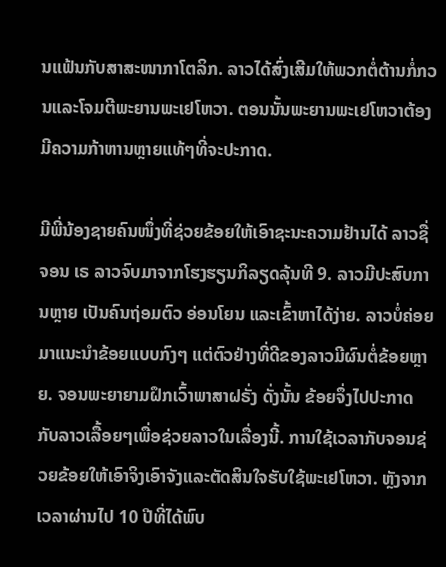ນແຟ້ນກັບສາສະໜາກາໂຕລິກ. ລາວໄດ້ສົ່ງເສີມໃຫ້ພວກຕໍ່ຕ້ານກໍ່ກວນແລະໂຈມຕີພະຍານພະເຢໂຫວາ. ຕອນນັ້ນພະຍານພະເຢໂຫວາຕ້ອງມີຄວາມກ້າຫານຫຼາຍແທ້ໆທີ່ຈະປະກາດ.

ມີພີ່ນ້ອງຊາຍຄົນໜຶ່ງທີ່ຊ່ວຍຂ້ອຍໃຫ້ເອົາຊະນະຄວາມຢ້ານໄດ້ ລາວຊື່ ຈອນ ເຣ ລາວຈົບມາຈາກໂຮງຮຽນກິລຽດລຸ້ນທີ 9. ລາວມີປະສົບການຫຼາຍ ເປັນຄົນຖ່ອມຕົວ ອ່ອນໂຍນ ແລະເຂົ້າຫາໄດ້ງ່າຍ. ລາວບໍ່ຄ່ອຍມາແນະນຳຂ້ອຍແບບກົງໆ ແຕ່ຕົວຢ່າງທີ່ດີຂອງລາວມີຜົນຕໍ່ຂ້ອຍຫຼາຍ. ຈອນພະຍາຍາມຝຶກເວົ້າພາສາຝຣັ່ງ ດັ່ງນັ້ນ ຂ້ອຍຈຶ່ງໄປປະກາດກັບລາວເລື້ອຍໆເພື່ອຊ່ວຍລາວໃນເລື່ອງນີ້. ການໃຊ້ເວລາກັບຈອນຊ່ວຍຂ້ອຍໃຫ້ເອົາຈິງເອົາຈັງແລະຕັດສິນໃຈຮັບໃຊ້ພະເຢໂຫວາ. ຫຼັງຈາກເວລາຜ່ານໄປ 10 ປີທີ່ໄດ້ພົບ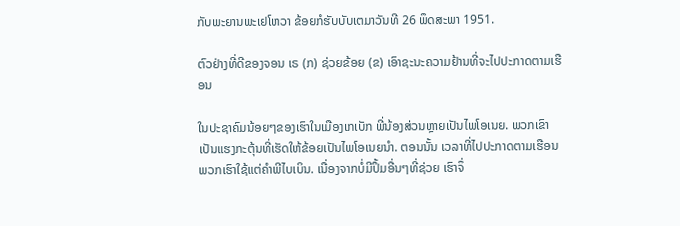ກັບພະຍານພະເຢໂຫວາ ຂ້ອຍກໍຮັບບັບເຕມາວັນທີ 26 ພຶດສະພາ 1951.

ຕົວຢ່າງທີ່ດີຂອງຈອນ ເຣ (ກ) ຊ່ວຍຂ້ອຍ (ຂ) ເອົາຊະນະຄວາມຢ້ານທີ່ຈະໄປປະກາດຕາມເຮືອນ

ໃນປະຊາຄົມນ້ອຍໆຂອງເຮົາໃນເມືອງເກເບັກ ພີ່ນ້ອງສ່ວນຫຼາຍເປັນໄພໂອເນຍ. ພວກເຂົາເປັນແຮງກະຕຸ້ນທີ່ເຮັດໃຫ້ຂ້ອຍເປັນໄພໂອເນຍນຳ. ຕອນນັ້ນ ເວລາທີ່ໄປປະກາດຕາມເຮືອນ ພວກເຮົາໃຊ້ແຕ່ຄຳພີໄບເບິນ. ເນື່ອງຈາກບໍ່ມີປຶ້ມອື່ນໆທີ່ຊ່ວຍ ເຮົາຈຶ່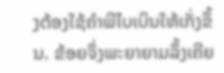ງຕ້ອງໃຊ້ຄຳພີໄບເບິນໃຫ້ເກັ່ງຂຶ້ນ. ຂ້ອຍຈຶ່ງພະຍາຍາມລຶ້ງເຄີຍ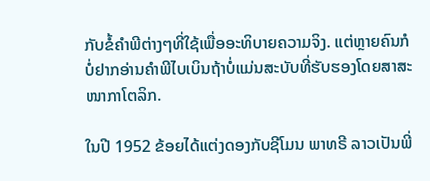ກັບຂໍ້ຄຳພີຕ່າງໆທີ່ໃຊ້ເພື່ອອະທິບາຍຄວາມຈິງ. ແຕ່ຫຼາຍຄົນກໍບໍ່ຢາກອ່ານຄຳພີໄບເບິນຖ້າບໍ່ແມ່ນສະບັບທີ່ຮັບຮອງໂດຍສາສະໜາກາໂຕລິກ.

ໃນປີ 1952 ຂ້ອຍໄດ້ແຕ່ງດອງກັບຊີໂມນ ພາທຣີ ລາວເປັນພີ່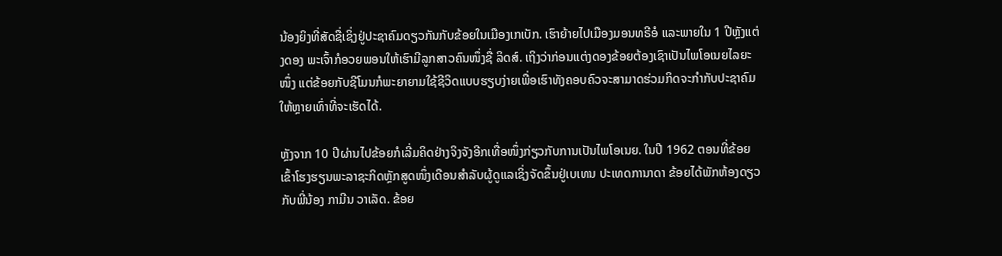ນ້ອງຍິງທີ່ສັດຊື່ເຊິ່ງຢູ່ປະຊາຄົມດຽວກັນກັບຂ້ອຍໃນເມືອງເກເບັກ. ເຮົາຍ້າຍໄປເມືອງມອນທຣີອໍ ແລະພາຍໃນ 1 ປີຫຼັງແຕ່ງດອງ ພະເຈົ້າກໍອວຍພອນໃຫ້ເຮົາມີລູກສາວຄົນໜຶ່ງຊື່ ລິດສ໌. ເຖິງວ່າກ່ອນແຕ່ງດອງຂ້ອຍຕ້ອງເຊົາເປັນໄພໂອເນຍໄລຍະໜຶ່ງ ແຕ່ຂ້ອຍກັບຊີໂມນກໍພະຍາຍາມໃຊ້ຊີວິດແບບຮຽບງ່າຍເພື່ອເຮົາທັງຄອບຄົວຈະສາມາດຮ່ວມກິດຈະກຳກັບປະຊາຄົມໃຫ້ຫຼາຍເທົ່າທີ່ຈະເຮັດໄດ້.

ຫຼັງຈາກ 10 ປີຜ່ານໄປຂ້ອຍກໍເລີ່ມຄິດຢ່າງຈິງຈັງອີກເທື່ອໜຶ່ງກ່ຽວກັບການເປັນໄພໂອເນຍ. ໃນປີ 1962 ຕອນທີ່ຂ້ອຍເຂົ້າໂຮງຮຽນພະລາຊະກິດຫຼັກສູດໜຶ່ງເດືອນສຳລັບຜູ້ດູແລເຊິ່ງຈັດຂຶ້ນຢູ່ເບເທນ ປະເທດການາດາ ຂ້ອຍໄດ້ພັກຫ້ອງດຽວກັບພີ່ນ້ອງ ກາມີນ ວາເລັດ. ຂ້ອຍ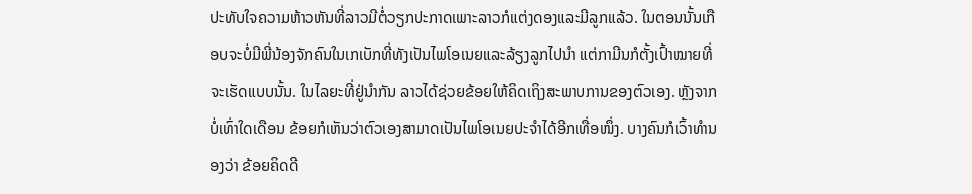ປະທັບໃຈຄວາມຫ້າວຫັນທີ່ລາວມີຕໍ່ວຽກປະກາດເພາະລາວກໍແຕ່ງດອງແລະມີລູກແລ້ວ. ໃນຕອນນັ້ນເກືອບຈະບໍ່ມີພີ່ນ້ອງຈັກຄົນໃນເກເບັກທີ່ທັງເປັນໄພໂອເນຍແລະລ້ຽງລູກໄປນຳ ແຕ່ກາມີນກໍຕັ້ງເປົ້າໝາຍທີ່ຈະເຮັດແບບນັ້ນ. ໃນໄລຍະທີ່ຢູ່ນຳກັນ ລາວໄດ້ຊ່ວຍຂ້ອຍໃຫ້ຄິດເຖິງສະພາບການຂອງຕົວເອງ. ຫຼັງຈາກບໍ່ເທົ່າໃດເດືອນ ຂ້ອຍກໍເຫັນວ່າຕົວເອງສາມາດເປັນໄພໂອເນຍປະຈຳໄດ້ອີກເທື່ອໜຶ່ງ. ບາງຄົນກໍເວົ້າທຳນອງວ່າ ຂ້ອຍຄິດດີ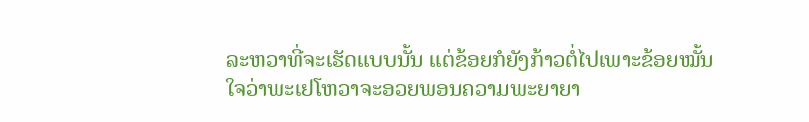ລະຫວາທີ່ຈະເຮັດແບບນັ້ນ ແຕ່ຂ້ອຍກໍຍັງກ້າວຕໍ່ໄປເພາະຂ້ອຍໝັ້ນໃຈວ່າພະເຢໂຫວາຈະອວຍພອນຄວາມພະຍາຍາ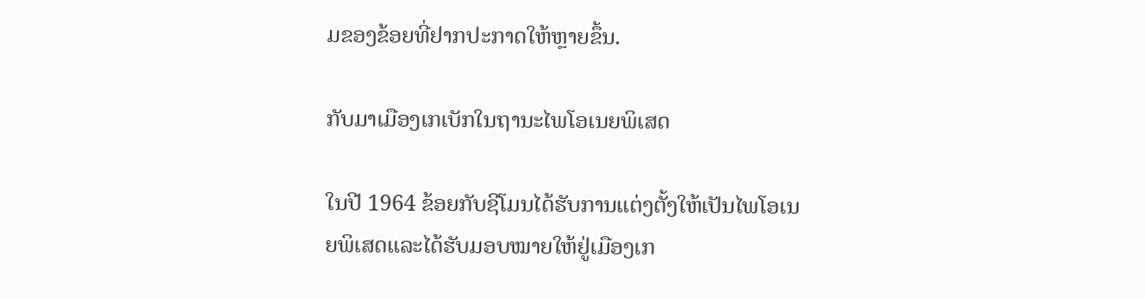ມຂອງຂ້ອຍທີ່ຢາກປະກາດໃຫ້ຫຼາຍຂຶ້ນ.

ກັບມາເມືອງເກເບັກໃນຖານະໄພໂອເນຍພິເສດ

ໃນປີ 1964 ຂ້ອຍກັບຊີໂມນໄດ້ຮັບການແຕ່ງຕັ້ງໃຫ້ເປັນໄພໂອເນຍພິເສດແລະໄດ້ຮັບມອບໝາຍໃຫ້ຢູ່ເມືອງເກ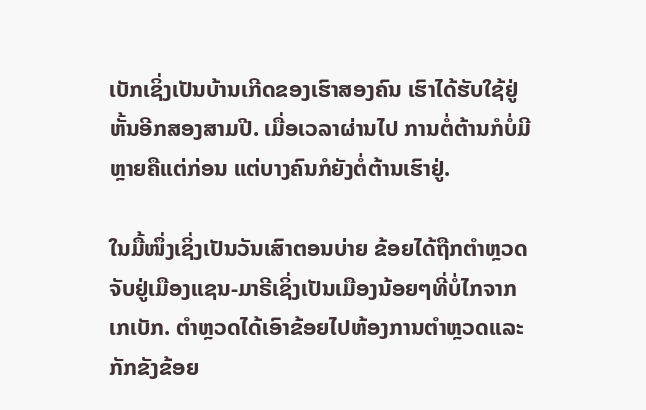ເບັກເຊິ່ງເປັນບ້ານເກີດຂອງເຮົາສອງຄົນ ເຮົາໄດ້ຮັບໃຊ້ຢູ່ຫັ້ນອີກສອງສາມປີ. ເມື່ອເວລາຜ່ານໄປ ການຕໍ່ຕ້ານກໍບໍ່ມີຫຼາຍຄືແຕ່ກ່ອນ ແຕ່ບາງຄົນກໍຍັງຕໍ່ຕ້ານເຮົາຢູ່.

ໃນມື້ໜຶ່ງເຊິ່ງເປັນວັນເສົາຕອນບ່າຍ ຂ້ອຍໄດ້ຖືກຕຳຫຼວດຈັບຢູ່ເມືອງແຊນ-ມາຣີເຊິ່ງເປັນເມືອງນ້ອຍໆທີ່ບໍ່ໄກຈາກເກເບັກ. ຕຳຫຼວດໄດ້ເອົາຂ້ອຍໄປຫ້ອງການຕຳຫຼວດແລະກັກຂັງຂ້ອຍ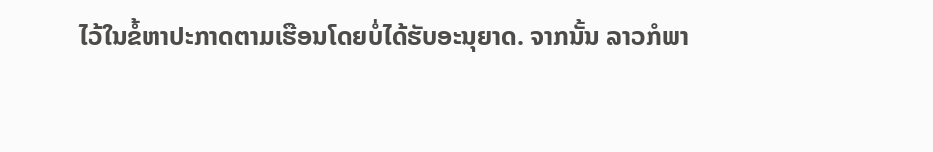ໄວ້ໃນຂໍ້ຫາປະກາດຕາມເຮືອນໂດຍບໍ່ໄດ້ຮັບອະນຸຍາດ. ຈາກນັ້ນ ລາວກໍພາ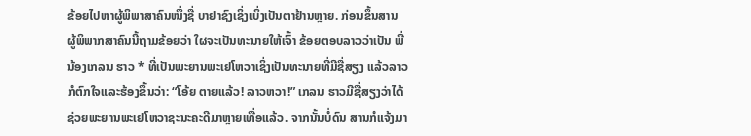ຂ້ອຍໄປຫາຜູ້ພິພາສາຄົນໜຶ່ງຊື່ ບາຢາຊົງເຊິ່ງເບິ່ງເປັນຕາຢ້ານຫຼາຍ. ກ່ອນຂຶ້ນສານ ຜູ້ພິພາກສາຄົນນີ້ຖາມຂ້ອຍວ່າ ໃຜຈະເປັນທະນາຍໃຫ້ເຈົ້າ ຂ້ອຍຕອບລາວວ່າເປັນ ພີ່ນ້ອງເກລນ ຮາວ * ທີ່ເປັນພະຍານພະເຢໂຫວາເຊິ່ງເປັນທະນາຍທີ່ມີຊື່ສຽງ ແລ້ວລາວກໍຕົກໃຈແລະຮ້ອງຂຶ້ນວ່າ: “ໂອ້ຍ ຕາຍແລ້ວ! ລາວຫວາ!” ເກລນ ຮາວມີຊື່ສຽງວ່າໄດ້ຊ່ວຍພະຍານພະເຢໂຫວາຊະນະຄະດີມາຫຼາຍເທື່ອແລ້ວ. ຈາກນັ້ນບໍ່ດົນ ສານກໍແຈ້ງມາ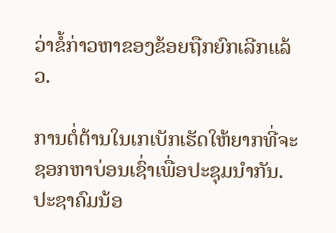ວ່າຂໍ້ກ່າວຫາຂອງຂ້ອຍຖືກຍົກເລີກແລ້ວ.

ການຕໍ່ຕ້ານໃນເກເບັກເຮັດໃຫ້ຍາກທີ່ຈະຊອກຫາບ່ອນເຊົ່າເພື່ອປະຊຸມນຳກັນ. ປະຊາຄົມນ້ອ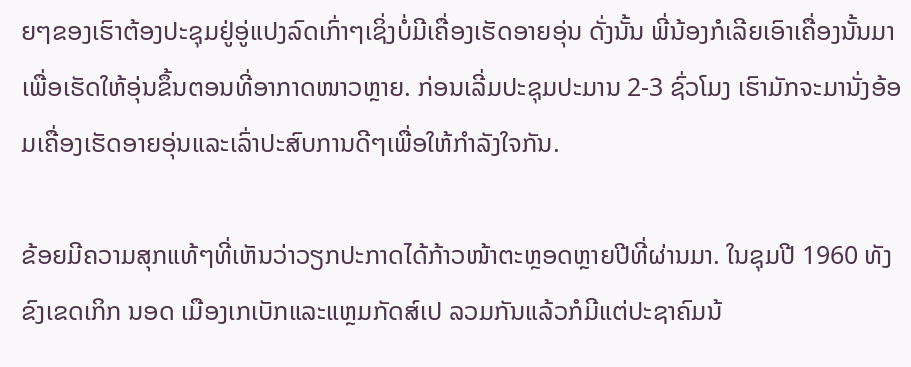ຍໆຂອງເຮົາຕ້ອງປະຊຸມຢູ່ອູ່ແປງລົດເກົ່າໆເຊິ່ງບໍ່ມີເຄື່ອງເຮັດອາຍອຸ່ນ ດັ່ງນັ້ນ ພີ່ນ້ອງກໍເລີຍເອົາເຄື່ອງນັ້ນມາເພື່ອເຮັດໃຫ້ອຸ່ນຂຶ້ນຕອນທີ່ອາກາດໜາວຫຼາຍ. ກ່ອນເລີ່ມປະຊຸມປະມານ 2-3 ຊົ່ວໂມງ ເຮົາມັກຈະມານັ່ງອ້ອມເຄື່ອງເຮັດອາຍອຸ່ນແລະເລົ່າປະສົບການດີໆເພື່ອໃຫ້ກຳລັງໃຈກັນ.

ຂ້ອຍມີຄວາມສຸກແທ້ໆທີ່ເຫັນວ່າວຽກປະກາດໄດ້ກ້າວໜ້າຕະຫຼອດຫຼາຍປີທີ່ຜ່ານມາ. ໃນຊຸມປີ 1960 ທັງຂົງເຂດເກິກ ນອດ ເມືອງເກເບັກແລະແຫຼມກັດສ໌ເປ ລວມກັນແລ້ວກໍມີແຕ່ປະຊາຄົມນ້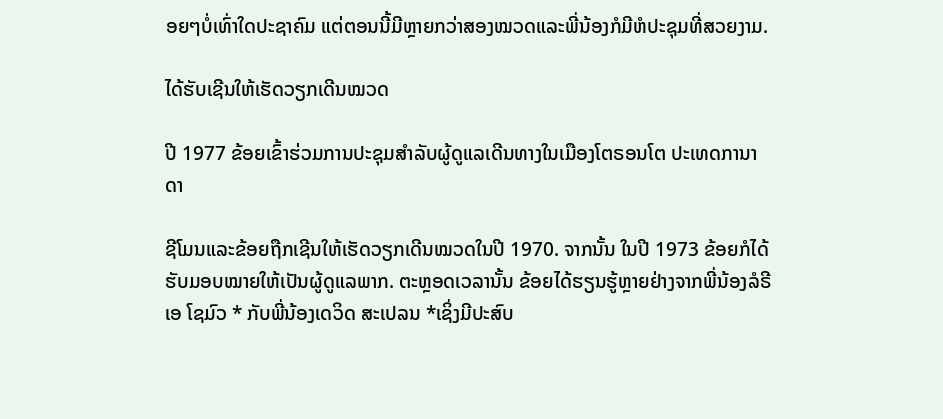ອຍໆບໍ່ເທົ່າໃດປະຊາຄົມ ແຕ່ຕອນນີ້ມີຫຼາຍກວ່າສອງໝວດແລະພີ່ນ້ອງກໍມີຫໍປະຊຸມທີ່ສວຍງາມ.

ໄດ້ຮັບເຊີນໃຫ້ເຮັດວຽກເດີນໝວດ

ປີ 1977 ຂ້ອຍເຂົ້າຮ່ວມການປະຊຸມສຳລັບຜູ້ດູແລເດີນທາງໃນເມືອງໂຕຣອນໂຕ ປະເທດການາດາ

ຊີໂມນແລະຂ້ອຍຖືກເຊີນໃຫ້ເຮັດວຽກເດີນໝວດໃນປີ 1970. ຈາກນັ້ນ ໃນປີ 1973 ຂ້ອຍກໍໄດ້ຮັບມອບໝາຍໃຫ້ເປັນຜູ້ດູແລພາກ. ຕະຫຼອດເວລານັ້ນ ຂ້ອຍໄດ້ຮຽນຮູ້ຫຼາຍຢ່າງຈາກພີ່ນ້ອງລໍຣີເອ ໂຊມົວ * ກັບພີ່ນ້ອງເດວິດ ສະເປລນ *ເຊິ່ງມີປະສົບ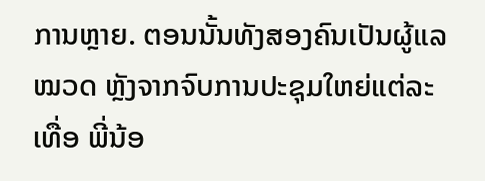ການຫຼາຍ. ຕອນນັ້ນທັງສອງຄົນເປັນຜູ້ແລໝວດ ຫຼັງຈາກຈົບການປະຊຸມໃຫຍ່ແຕ່ລະເທື່ອ ພີ່ນ້ອ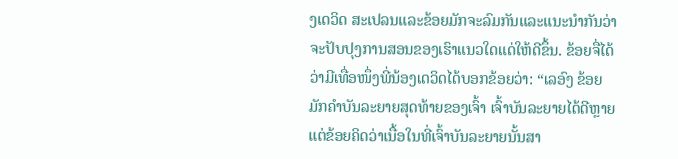ງເດວິດ ສະເປລນແລະຂ້ອຍມັກຈະລົມກັນແລະແນະນຳກັນວ່າຈະປັບປຸງການສອນຂອງເຮົາແນວໃດແດ່ໃຫ້ດີຂຶ້ນ. ຂ້ອຍຈື່ໄດ້ວ່າມີເທື່ອໜຶ່ງພີ່ນ້ອງເດວິດໄດ້ບອກຂ້ອຍວ່າ: “ເລອົງ ຂ້ອຍມັກຄຳບັນລະຍາຍສຸດທ້າຍຂອງເຈົ້າ ເຈົ້າບັນລະຍາຍໄດ້ດີຫຼາຍ ແຕ່ຂ້ອຍຄິດວ່າເນື້ອໃນທີ່ເຈົ້າບັນລະຍາຍນັ້ນສາ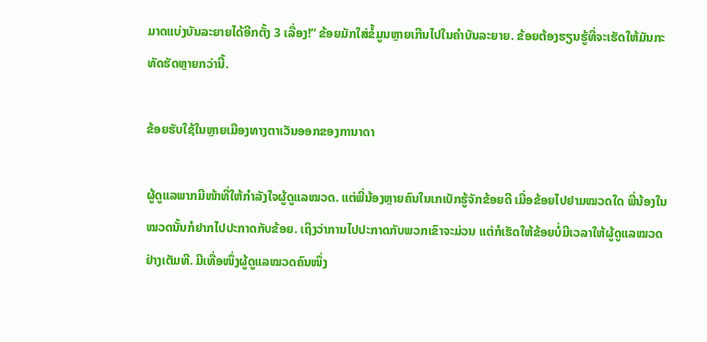ມາດແບ່ງບັນລະຍາຍໄດ້ອີກຕັ້ງ 3 ເລື່ອງ!” ຂ້ອຍມັກໃສ່ຂໍ້ມູນຫຼາຍເກີນໄປໃນຄຳບັນລະຍາຍ. ຂ້ອຍຕ້ອງຮຽນຮູ້ທີ່ຈະເຮັດໃຫ້ມັນກະທັດຮັດຫຼາຍກວ່ານີ້.

ຂ້ອຍຮັບໃຊ້ໃນຫຼາຍເມືອງທາງຕາເວັນອອກຂອງການາດາ

ຜູ້ດູແລພາກມີໜ້າທີ່ໃຫ້ກຳລັງໃຈຜູ້ດູແລໝວດ. ແຕ່ພີ່ນ້ອງຫຼາຍຄົນໃນເກເບັກຮູ້ຈັກຂ້ອຍດີ ເມື່ອຂ້ອຍໄປຢາມໝວດໃດ ພີ່ນ້ອງໃນໝວດນັ້ນກໍຢາກໄປປະກາດກັບຂ້ອຍ. ເຖິງວ່າການໄປປະກາດກັບພວກເຂົາຈະມ່ວນ ແຕ່ກໍເຮັດໃຫ້ຂ້ອຍບໍ່ມີເວລາໃຫ້ຜູ້ດູແລໝວດຢ່າງເຕັມທີ. ມີເທື່ອໜຶ່ງຜູ້ດູແລໝວດຄົນໜຶ່ງ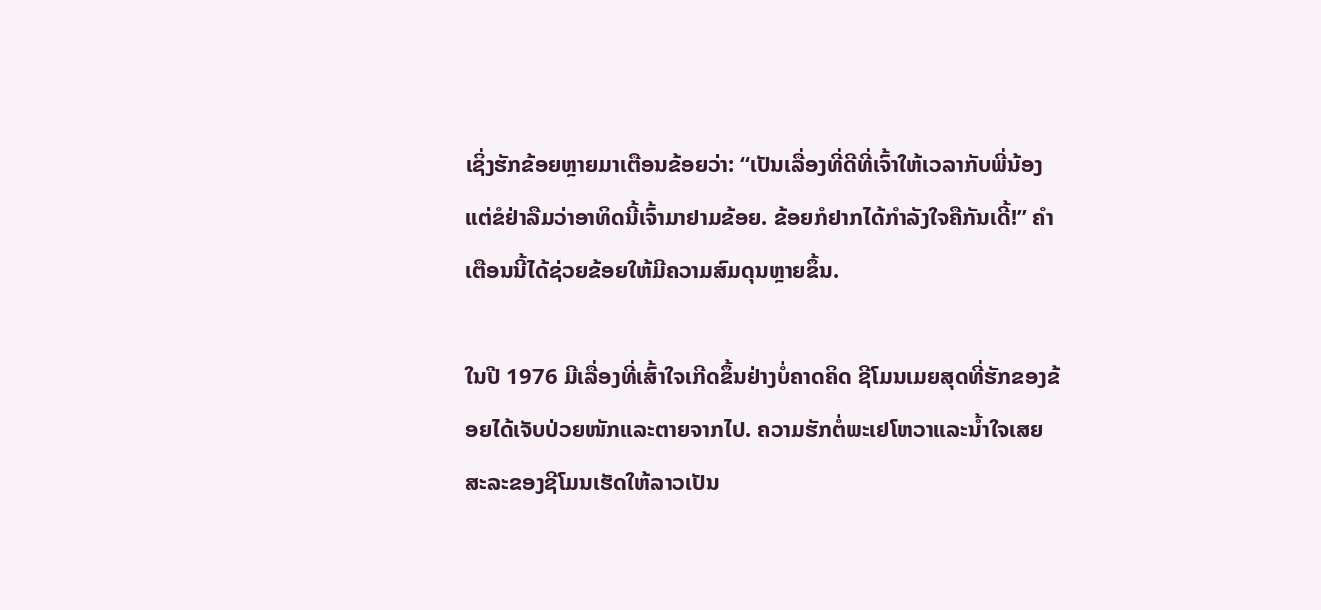ເຊິ່ງຮັກຂ້ອຍຫຼາຍມາເຕືອນຂ້ອຍວ່າ: “ເປັນເລື່ອງທີ່ດີທີ່ເຈົ້າໃຫ້ເວລາກັບພີ່ນ້ອງ ແຕ່ຂໍຢ່າລືມວ່າອາທິດນີ້ເຈົ້າມາຢາມຂ້ອຍ. ຂ້ອຍກໍຢາກໄດ້ກຳລັງໃຈຄືກັນເດີ້!” ຄຳເຕືອນນີ້ໄດ້ຊ່ວຍຂ້ອຍໃຫ້ມີຄວາມສົມດຸນຫຼາຍຂຶ້ນ.

ໃນປີ 1976 ມີເລື່ອງທີ່ເສົ້າໃຈເກີດຂຶ້ນຢ່າງບໍ່ຄາດຄິດ ຊີໂມນເມຍສຸດທີ່ຮັກຂອງຂ້ອຍໄດ້ເຈັບປ່ວຍໜັກແລະຕາຍຈາກໄປ. ຄວາມຮັກຕໍ່ພະເຢໂຫວາແລະນ້ຳໃຈເສຍສະລະຂອງຊີໂມນເຮັດໃຫ້ລາວເປັນ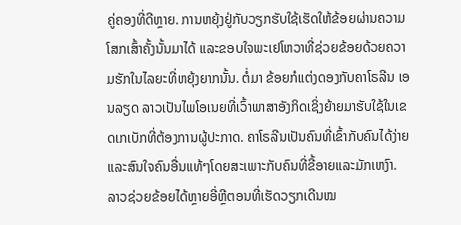ຄູ່ຄອງທີ່ດີຫຼາຍ. ການຫຍຸ້ງຢູ່ກັບວຽກຮັບໃຊ້ເຮັດໃຫ້ຂ້ອຍຜ່ານຄວາມໂສກເສົ້າຄັ້ງນັ້ນມາໄດ້ ແລະຂອບໃຈພະເຢໂຫວາທີ່ຊ່ວຍຂ້ອຍດ້ວຍຄວາມຮັກໃນໄລຍະທີ່ຫຍຸ້ງຍາກນັ້ນ. ຕໍ່ມາ ຂ້ອຍກໍແຕ່ງດອງກັບຄາໂຣລີນ ເອນລຽດ ລາວເປັນໄພໂອເນຍທີ່ເວົ້າພາສາອັງກິດເຊິ່ງຍ້າຍມາຮັບໃຊ້ໃນເຂດເກເບັກທີ່ຕ້ອງການຜູ້ປະກາດ. ຄາໂຣລີນເປັນຄົນທີ່ເຂົ້າກັບຄົນໄດ້ງ່າຍແລະສົນໃຈຄົນອື່ນແທ້ໆໂດຍສະເພາະກັບຄົນທີ່ຂີ້ອາຍແລະມັກເຫງົາ. ລາວຊ່ວຍຂ້ອຍໄດ້ຫຼາຍອີ່ຫຼີຕອນທີ່ເຮັດວຽກເດີນໝ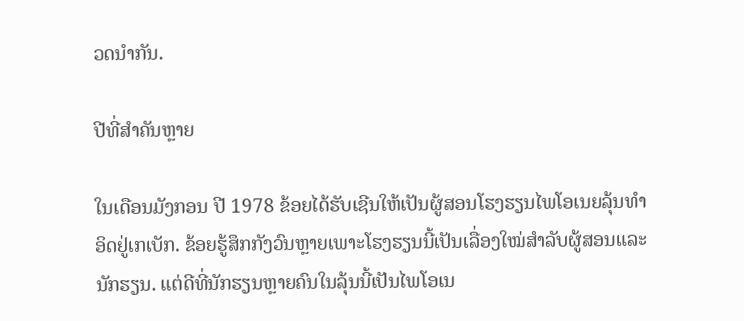ວດນຳກັນ.

ປີທີ່ສຳຄັນຫຼາຍ

ໃນເດືອນມັງກອນ ປີ 1978 ຂ້ອຍໄດ້ຮັບເຊີນໃຫ້ເປັນຜູ້ສອນໂຮງຮຽນໄພໂອເນຍລຸ້ນທຳອິດຢູ່ເກເບັກ. ຂ້ອຍຮູ້ສຶກກັງວົນຫຼາຍເພາະໂຮງຮຽນນີ້ເປັນເລື່ອງໃໝ່ສຳລັບຜູ້ສອນແລະນັກຮຽນ. ແຕ່ດີທີ່ນັກຮຽນຫຼາຍຄົນໃນລຸ້ນນີ້ເປັນໄພໂອເນ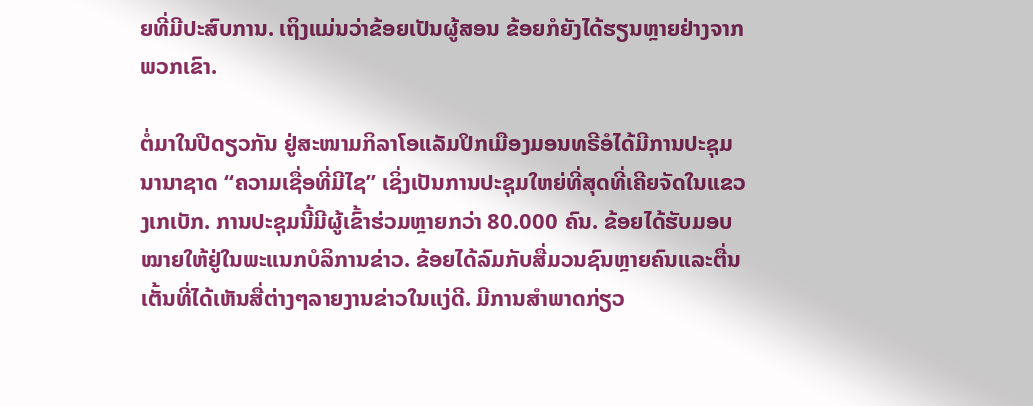ຍທີ່ມີປະສົບການ. ເຖິງແມ່ນວ່າຂ້ອຍເປັນຜູ້ສອນ ຂ້ອຍກໍຍັງໄດ້ຮຽນຫຼາຍຢ່າງຈາກພວກເຂົາ.

ຕໍ່ມາໃນປີດຽວກັນ ຢູ່ສະໜາມກິລາໂອແລັມປິກເມືອງມອນທຣີອໍໄດ້ມີການປະຊຸມນານາຊາດ “ຄວາມເຊື່ອທີ່ມີໄຊ” ເຊິ່ງເປັນການປະຊຸມໃຫຍ່ທີ່ສຸດທີ່ເຄີຍຈັດໃນແຂວງເກເບັກ. ການປະຊຸມນີ້ມີຜູ້ເຂົ້າຮ່ວມຫຼາຍກວ່າ 80.000 ຄົນ. ຂ້ອຍໄດ້ຮັບມອບໝາຍໃຫ້ຢູ່ໃນພະແນກບໍລິການຂ່າວ. ຂ້ອຍໄດ້ລົມກັບສື່ມວນຊົນຫຼາຍຄົນແລະຕື່ນເຕັ້ນທີ່ໄດ້ເຫັນສື່ຕ່າງໆລາຍງານຂ່າວໃນແງ່ດີ. ມີການສຳພາດກ່ຽວ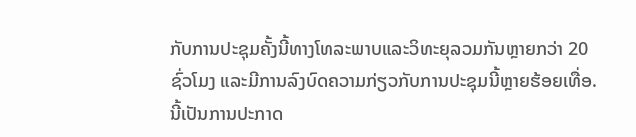ກັບການປະຊຸມຄັ້ງນີ້ທາງໂທລະພາບແລະວິທະຍຸລວມກັນຫຼາຍກວ່າ 20 ຊົ່ວໂມງ ແລະມີການລົງບົດຄວາມກ່ຽວກັບການປະຊຸມນີ້ຫຼາຍຮ້ອຍເທື່ອ. ນີ້ເປັນການປະກາດ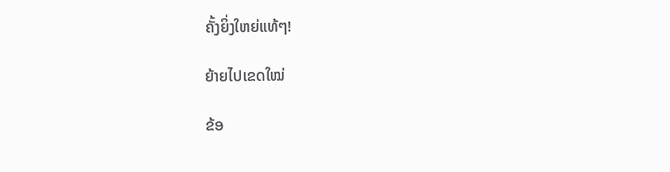ຄັ້ງຍິ່ງໃຫຍ່ແທ້ໆ!

ຍ້າຍໄປເຂດໃໝ່

ຂ້ອ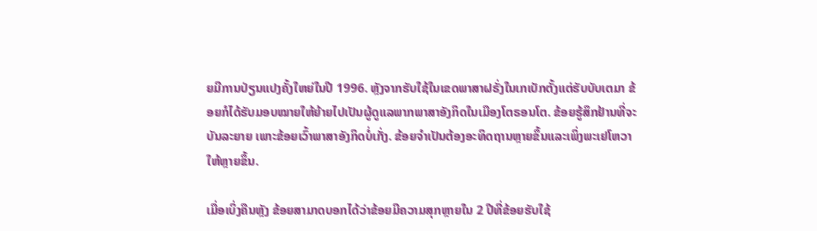ຍມີການປ່ຽນແປງຄັ້ງໃຫຍ່ໃນປີ 1996. ຫຼັງຈາກຮັບໃຊ້ໃນເຂດພາສາຝຣັ່ງໃນເກເບັກຕັ້ງແຕ່ຮັບບັບເຕມາ ຂ້ອຍກໍໄດ້ຮັບມອບໝາຍໃຫ້ຍ້າຍໄປເປັນຜູ້ດູແລພາກພາສາອັງກິດໃນເມືອງໂຕຣອນໂຕ. ຂ້ອຍຮູ້ສຶກຢ້ານທີ່ຈະບັນລະຍາຍ ເພາະຂ້ອຍເວົ້າພາສາອັງກິດບໍ່ເກັ່ງ. ຂ້ອຍຈຳເປັນຕ້ອງອະທິດຖານຫຼາຍຂຶ້ນແລະເພິ່ງພະເຢໂຫວາໃຫ້ຫຼາຍຂຶ້ນ.

ເມື່ອເບິ່ງຄືນຫຼັງ ຂ້ອຍສາມາດບອກໄດ້ວ່າຂ້ອຍມີຄວາມສຸກຫຼາຍໃນ 2 ປີທີ່ຂ້ອຍຮັບໃຊ້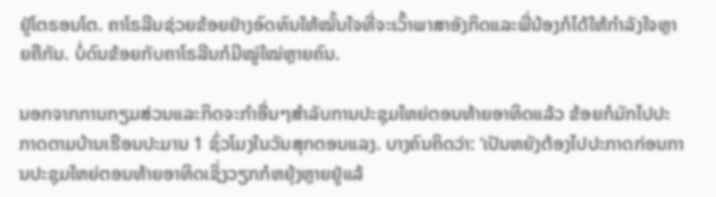ຢູ່ໂຕຣອນໂຕ. ຄາໂຣລີນຊ່ວຍຂ້ອຍຢ່າງອົດທົນໃຫ້ໝັ້ນໃຈທີ່ຈະເວົ້າພາສາອັງກິດແລະພີ່ນ້ອງກໍໄດ້ໃຫ້ກຳລັງໃຈຫຼາຍຄືກັນ. ບໍ່ດົນຂ້ອຍກັບຄາໂຣລີນກໍມີໝູ່ໃໝ່ຫຼາຍຄົນ.

ນອກຈາກການກຽມສ່ວນແລະກິດຈະກຳອື່ນໆສຳລັບການປະຊຸມໃຫຍ່ຕອນທ້າຍອາທິດແລ້ວ ຂ້ອຍກໍມັກໄປປະກາດຕາມບ້ານເຮືອນປະມານ 1 ຊົ່ວໂມງໃນວັນສຸກຕອນແລງ. ບາງຄົນຄິດວ່າ: ‘ເປັນຫຍັງຕ້ອງໄປປະກາດກ່ອນການປະຊຸມໃຫຍ່ຕອນທ້າຍອາທິດເຊິ່ງວຽກກໍຫຍຸ້ງຫຼາຍຢູ່ແລ້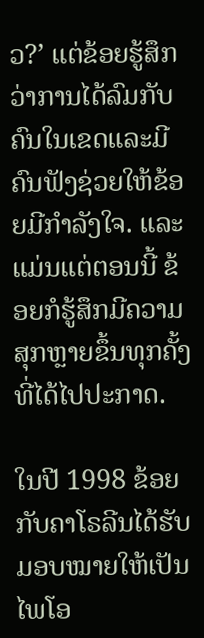ວ?’ ແຕ່ຂ້ອຍຮູ້ສຶກວ່າການໄດ້ລົມກັບຄົນໃນເຂດແລະມີຄົນຟັງຊ່ວຍໃຫ້ຂ້ອຍມີກຳລັງໃຈ. ແລະແມ່ນແຕ່ຕອນນີ້ ຂ້ອຍກໍຮູ້ສຶກມີຄວາມສຸກຫຼາຍຂຶ້ນທຸກຄັ້ງທີ່ໄດ້ໄປປະກາດ.

ໃນປີ 1998 ຂ້ອຍກັບຄາໂຣລີນໄດ້ຮັບມອບໝາຍໃຫ້ເປັນໄພໂອ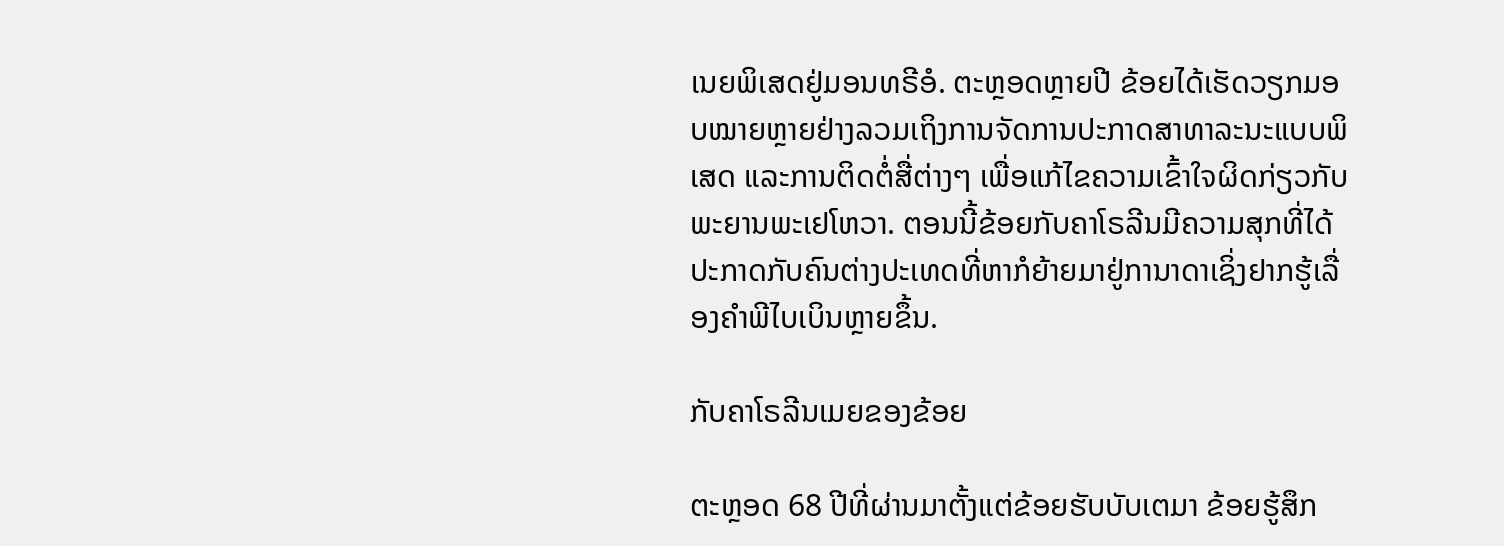ເນຍພິເສດຢູ່ມອນທຣີອໍ. ຕະຫຼອດຫຼາຍປີ ຂ້ອຍໄດ້ເຮັດວຽກມອບໝາຍຫຼາຍຢ່າງລວມເຖິງການຈັດການປະກາດສາທາລະນະແບບພິເສດ ແລະການຕິດຕໍ່ສື່ຕ່າງໆ ເພື່ອແກ້ໄຂຄວາມເຂົ້າໃຈຜິດກ່ຽວກັບພະຍານພະເຢໂຫວາ. ຕອນນີ້ຂ້ອຍກັບຄາໂຣລີນມີຄວາມສຸກທີ່ໄດ້ປະກາດກັບຄົນຕ່າງປະເທດທີ່ຫາກໍຍ້າຍມາຢູ່ການາດາເຊິ່ງຢາກຮູ້ເລື່ອງຄຳພີໄບເບິນຫຼາຍຂຶ້ນ.

ກັບຄາໂຣລີນເມຍຂອງຂ້ອຍ

ຕະຫຼອດ 68 ປີທີ່ຜ່ານມາຕັ້ງແຕ່ຂ້ອຍຮັບບັບເຕມາ ຂ້ອຍຮູ້ສຶກ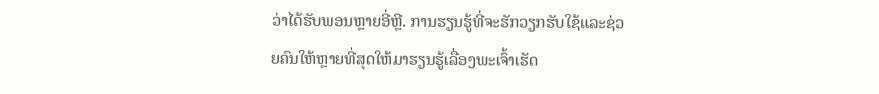ວ່າໄດ້ຮັບພອນຫຼາຍອີ່ຫຼີ. ການຮຽນຮູ້ທີ່ຈະຮັກວຽກຮັບໃຊ້ແລະຊ່ວຍຄົນໃຫ້ຫຼາຍທີ່ສຸດໃຫ້ມາຮຽນຮູ້ເລື່ອງພະເຈົ້າເຮັດ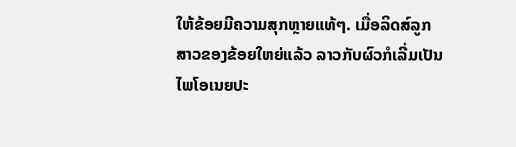ໃຫ້ຂ້ອຍມີຄວາມສຸກຫຼາຍແທ້ໆ. ເມື່ອລິດສ໌ລູກສາວຂອງຂ້ອຍໃຫຍ່ແລ້ວ ລາວກັບຜົວກໍເລີ່ມເປັນໄພໂອເນຍປະ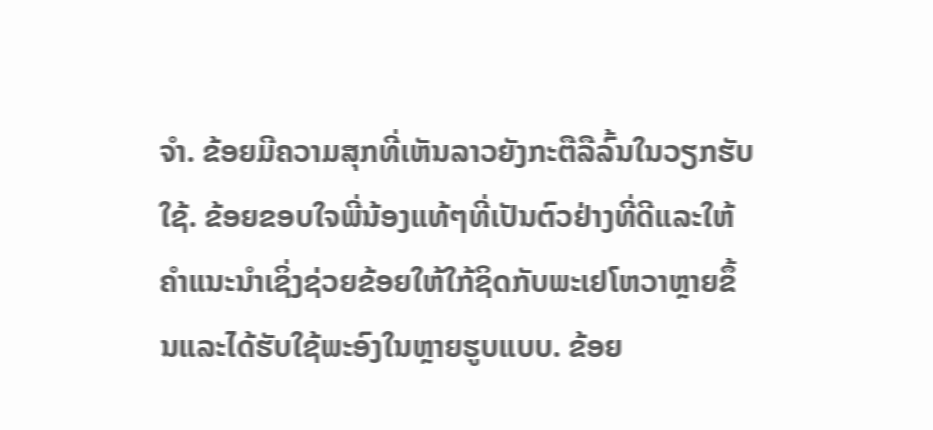ຈຳ. ຂ້ອຍມີຄວາມສຸກທີ່ເຫັນລາວຍັງກະຕືລືລົ້ນໃນວຽກຮັບໃຊ້. ຂ້ອຍຂອບໃຈພີ່ນ້ອງແທ້ໆທີ່ເປັນຕົວຢ່າງທີ່ດີແລະໃຫ້ຄຳແນະນຳເຊິ່ງຊ່ວຍຂ້ອຍໃຫ້ໃກ້ຊິດກັບພະເຢໂຫວາຫຼາຍຂຶ້ນແລະໄດ້ຮັບໃຊ້ພະອົງໃນຫຼາຍຮູບແບບ. ຂ້ອຍ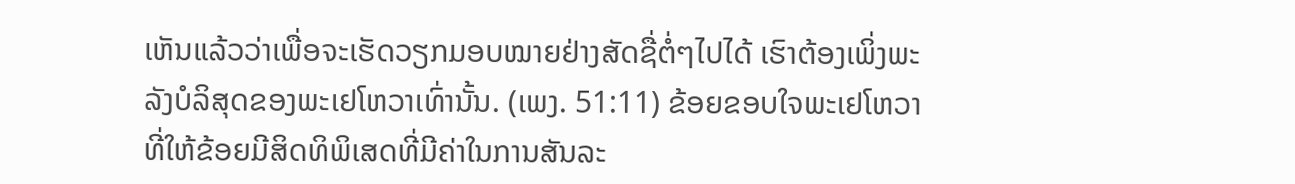ເຫັນແລ້ວວ່າເພື່ອຈະເຮັດວຽກມອບໝາຍຢ່າງສັດຊື່ຕໍ່ໆໄປໄດ້ ເຮົາຕ້ອງເພິ່ງພະລັງບໍລິສຸດຂອງພະເຢໂຫວາເທົ່ານັ້ນ. (ເພງ. 51:11) ຂ້ອຍຂອບໃຈພະເຢໂຫວາທີ່ໃຫ້ຂ້ອຍມີສິດທິພິເສດທີ່ມີຄ່າໃນການສັນລະ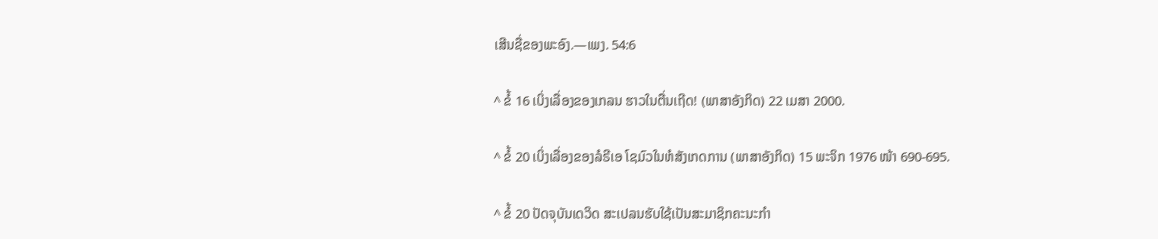ເສີນຊື່ຂອງພະອົງ.—ເພງ. 54:6

^ ຂໍ້ 16 ເບິ່ງເລື່ອງຂອງເກລນ ຮາວໃນຕື່ນເຖີດ! (ພາສາອັງກິດ) 22 ເມສາ 2000.

^ ຂໍ້ 20 ເບິ່ງເລື່ອງຂອງລໍຣີເອ ໂຊມົວໃນຫໍສັງເກດການ (ພາສາອັງກິດ) 15 ພະຈິກ 1976 ໜ້າ 690-695.

^ ຂໍ້ 20 ປັດຈຸບັນເດວິດ ສະເປລນຮັບໃຊ້ເປັນສະມາຊິກຄະນະກຳ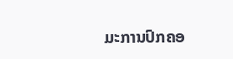ມະການປົກຄອ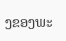ງຂອງພະ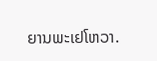ຍານພະເຢໂຫວາ.